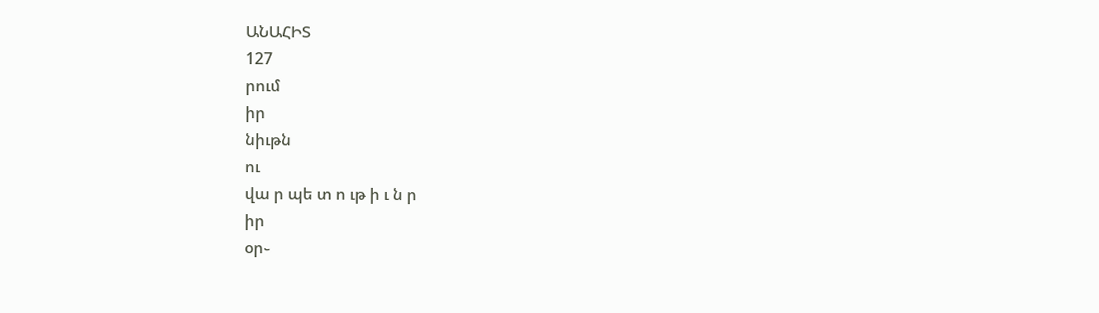ԱՆԱՀԻՏ
127
րում
իր
նիւթն
ու
վա ր պե տ ո ւթ ի ւ ն ր
իր
օր֊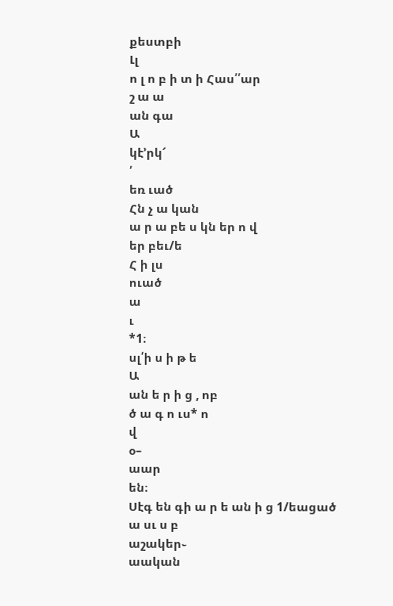քեստբի
Լլ
ո լ ո բ ի տ ի Հաս՛՛ար
շ ա ա
ան գա
Ա
կէ՚րկ՜
՛
եռ ւած
Հն չ ա կան
ա ր ա բե ս կն եր ո վ
եր բեւ/ե
Հ ի լս
ուած
ա
ւ
*1։
սլ՛ի ս ի թ ե
Ա
ան ե ր ի ց , ոբ
ծ ա գ ո ւս* ո
վ
օ–
աար
են։
Սէգ են գի ա ր ե ան ի ց 1/եացած
ա սւ ս բ
աշակեր֊
աական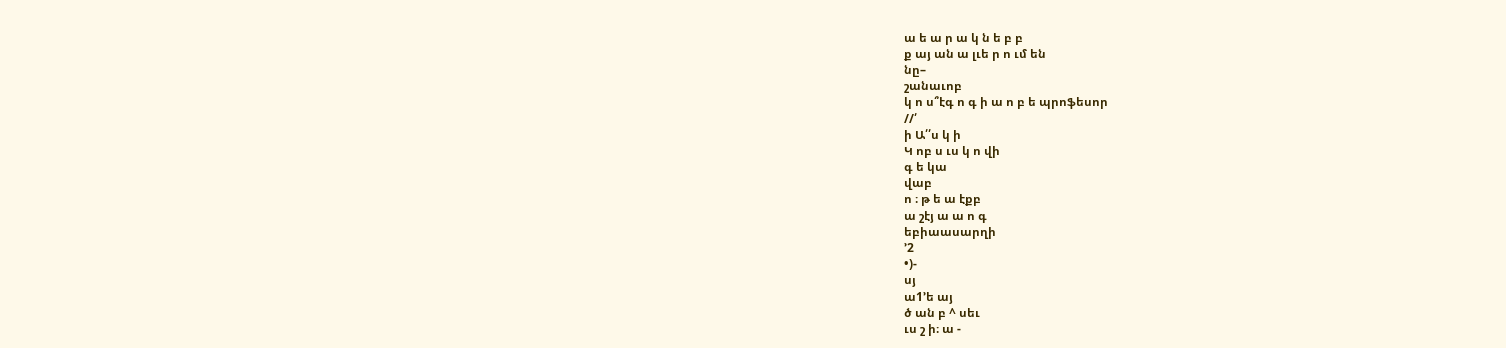ա ե ա ր ա կ ն ե բ բ
ք այ ան ա լւե ր ո ւմ են
նը–
շանաւոբ
կ ո ս՞էգ ո գ ի ա ո բ ե պրոֆեսոր
//՛
ի Ա՛՛ս կ ի
Կ ոբ ս ւս կ ո վի
գ ե կա
վաբ
ո ։ թ ե ա էքբ
ա շէյ ա ա ո գ
եբիաասարղի
՚2
•)-
սյ
ա1՚ե այ
ծ ան բ ^ սեւ
ւս շ ի։ ա -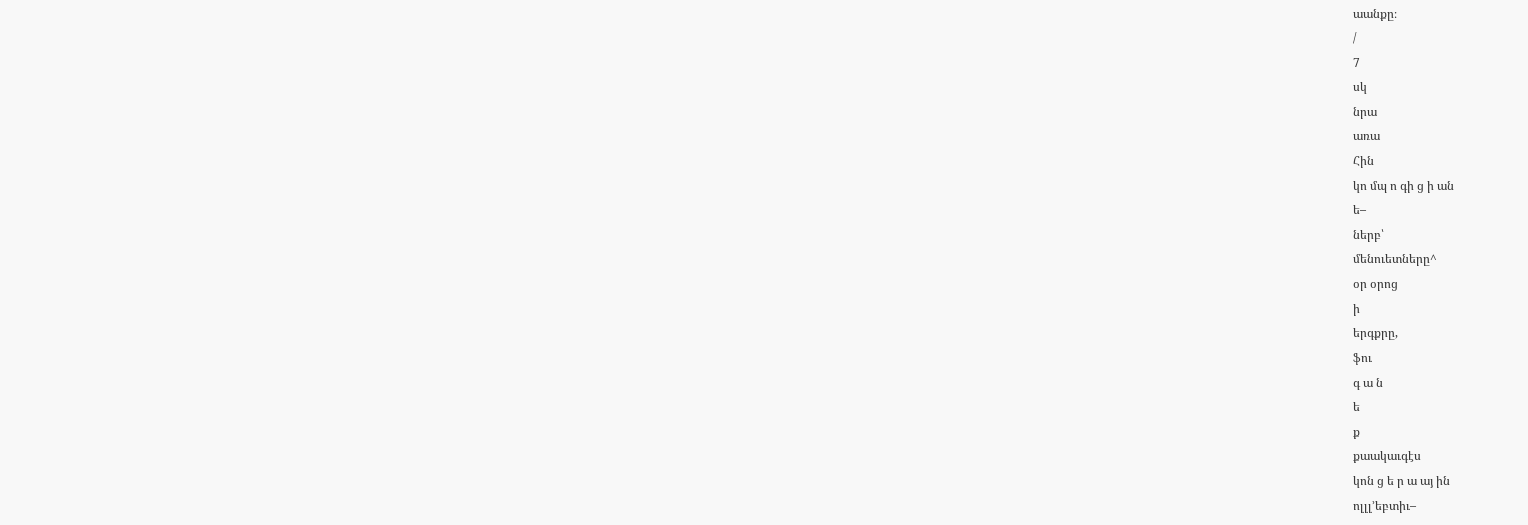աանքը։
/
7
սկ
նրա
առա
Հին
կո մպ ո գի ց ի ան
ե–
ներբ՝
մենուետները^
օր օրոց
ի
երգքրը,
ֆու
գ ա ն
ե
ք
քաակաւգէս
կոն ց ե ր ա այ ին
ոլլլ՚եբտիւ–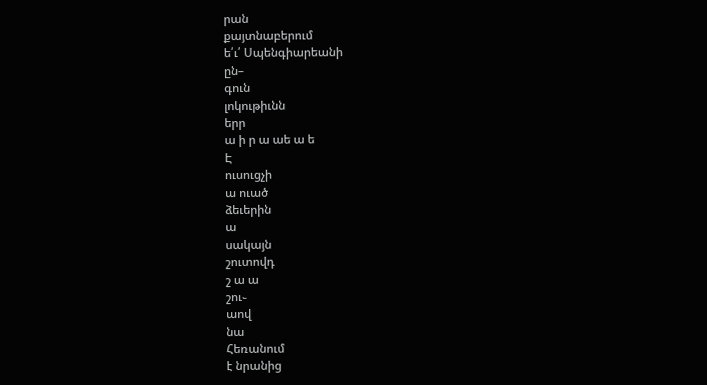րան
քայտնաբերում
ե՛ւ՛ Սպենգիարեանի
ըն–
գուն
լոկութիւնն
երր
ա ի ր ա աե ա ե
Է
ուսուցչի
ա ուած
ձեւերին
ա
սակայն
շուտովդ
շ ա ա
շու֊
աով
նա
Հեռանում
է նրանից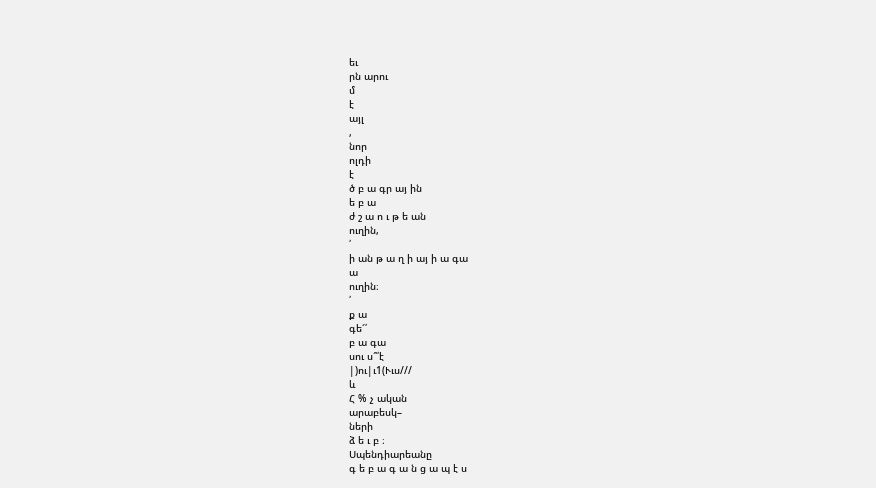եւ
րն արու
մ
է
այլ
,
նոր
ոլդի
է
ծ բ ա գր այ ին
ե բ ա
ժ շ ա ո ւ թ ե ան
ուղին,
՛
ի ան թ ա ղ ի այ ի ա գա
ա
ուղին։
՛
ք ա
գե՜՛
բ ա գա
սու ս՞՛է
|)ու|ւ1(Ււս///
և
Հ % չ ական
արաբեսկ–
ների
ձ ե ւ բ ։
Սպենդիարեանը
գ ե բ ա գ ա ն ց ա պ է ս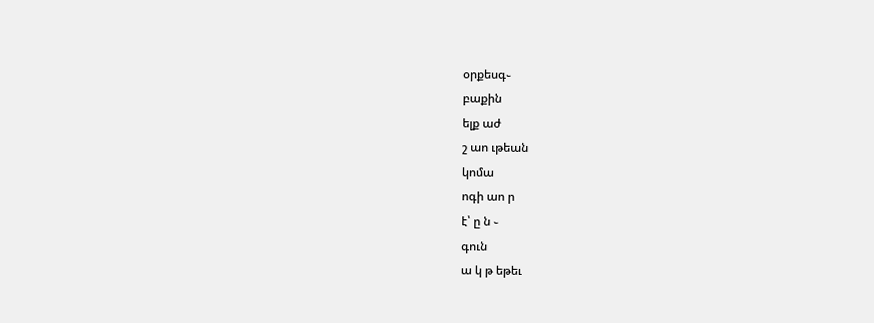օրքեսգ֊
բաքին
ելք աժ
շ աո ւթեան
կոմա
ոգի աո ր
է՝ ը ն ֊
գուն
ա կ թ եթեւ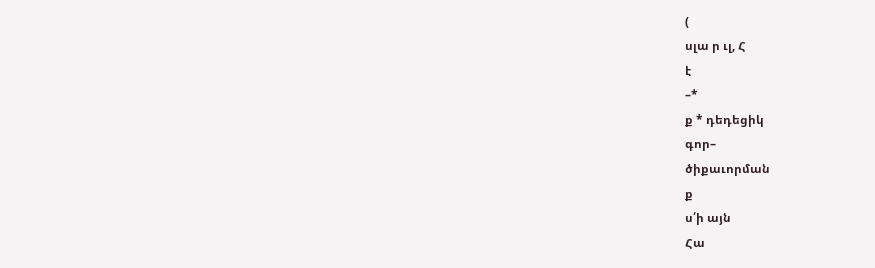(
սլա ր ւլ, Հ
է
–*
ք * դեդեցիկ
գոր–
ծիքաւորման
ք
ս՛ի այն
Հա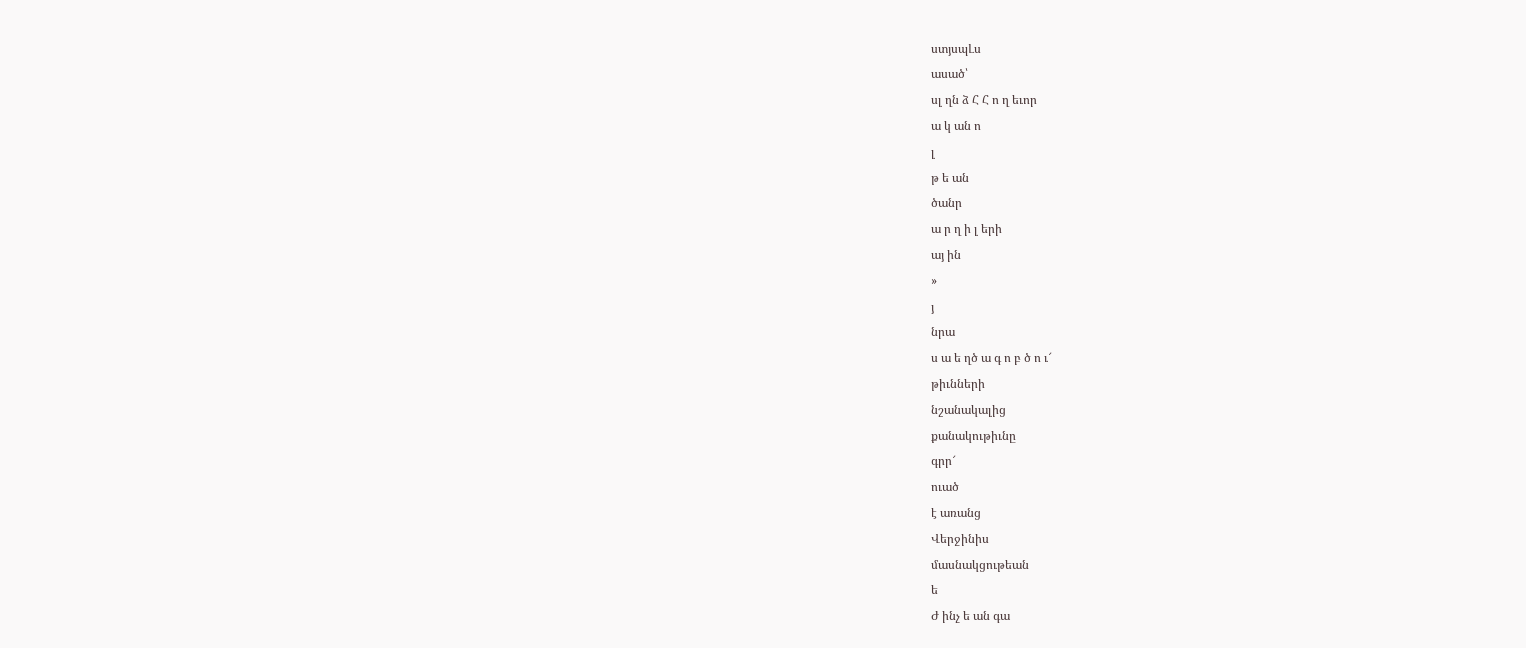ստյսպԼս
ասած՝
սլ ղն ձ Հ Հ ո ղ եւոր
ա կ ան ո
լ
թ ե ան
ծանր
ա ր ղ ի լ երի
այ ին
»
յ
նրա
ս ա ե ղծ ա գ ո բ ծ ո ւ՜
թիւնների
նշանակալից
քանակութիւնը
գրր՜
ուած
է առանց
Վերջինիս
մասնակցութեան
ե
Ժ ինչ ե ան գա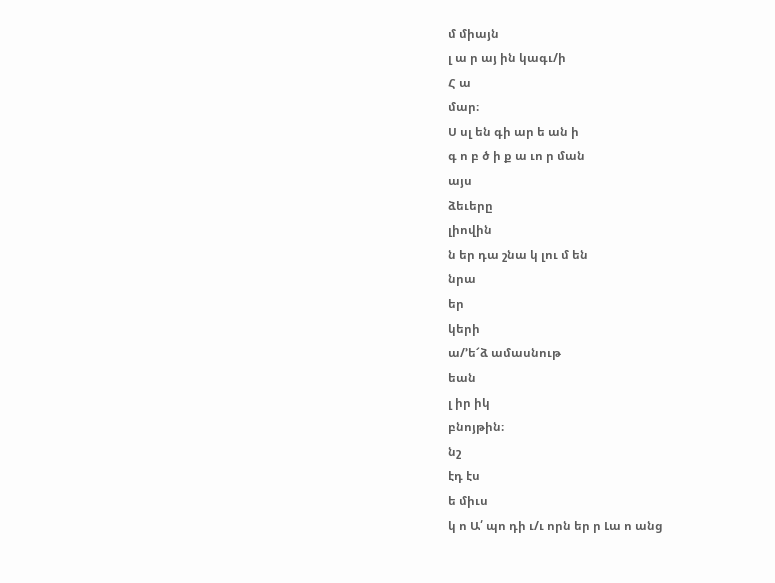մ միայն
լ ա ր այ ին կագւ/ի
Հ ա
մար։
Ս սլ են գի ար ե ան ի
գ ո բ ծ ի ք ա ւո ր ման
այս
ձեւերը
լիովին
ն եր դա շնա կ լու մ են
նրա
եր
կերի
ա/՚ե՜ձ ամասնութ
եան
լ իր իկ
բնոյթին։
նշ
էդ էս
ե միւս
կ ո Ա՛ պո դի ւ/ւ որն եր ր Լա ո անց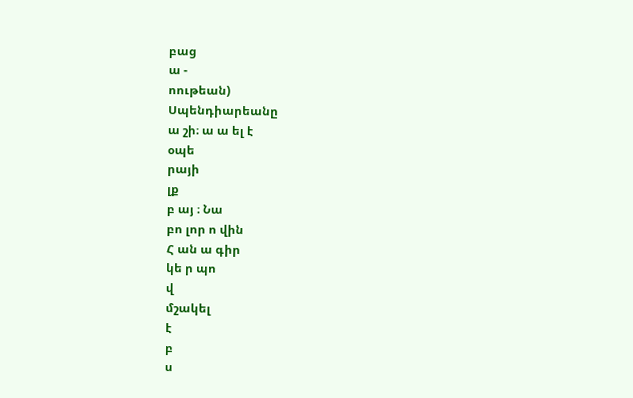բաց
ա -
ոութեան)
Սպենդիարեանը
ա շի։ ա ա ել է
օպե
րայի
լք
բ այ ։ Նա
բո լոր ո վին
Հ ան ա գիր
կե ր պո
վ
մշակել
է
բ
ս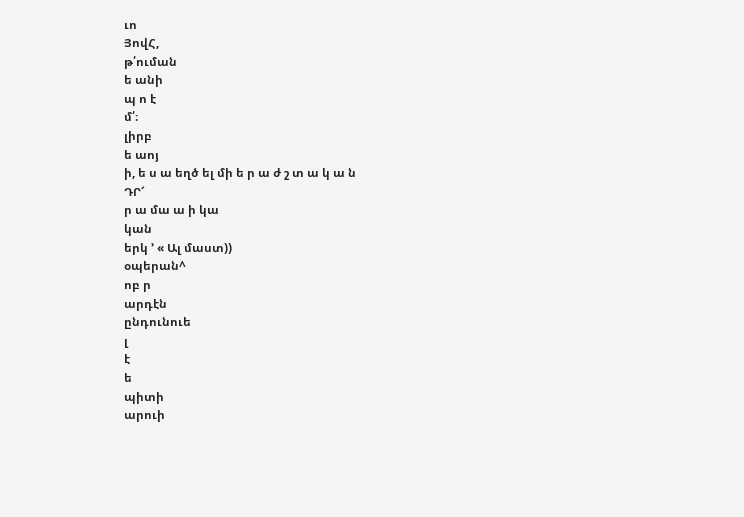ւո
ՅովՀ,
թ՛ուման
ե անի
պ ո է
մ՛։
լիրբ
ե աոյ
ի, ե ս ա եղծ ել մի ե ր ա ժ շ տ ա կ ա ն
ԴՐ՜
ր ա մա ա ի կա
կան
երկ ՚ « Ալ մաստ))
օպերան^
ոբ ր
արդէն
ընդունուե
լ
է
ե
պիտի
արուի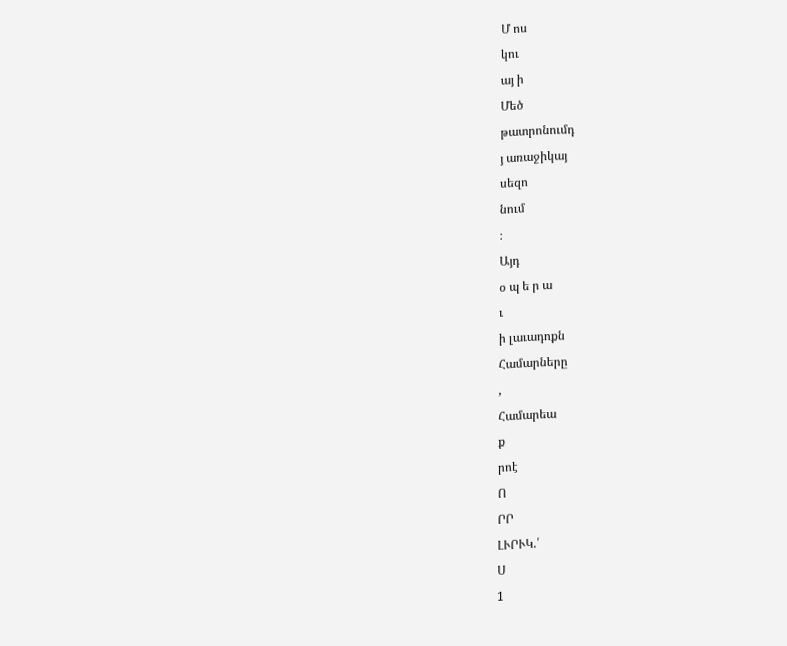Մ ոս
կու
այ ի
Մեծ
թատրոնումդ
յ առաջիկայ
սեզո
նում
։
Այդ
օ պ ե ր ա
ւ
ի լաւադոքն
Համարները
,
Համարեա
ք
րոէ
Ո
ՐՐ
ԼՒՐՒԿ.՛
Ս
1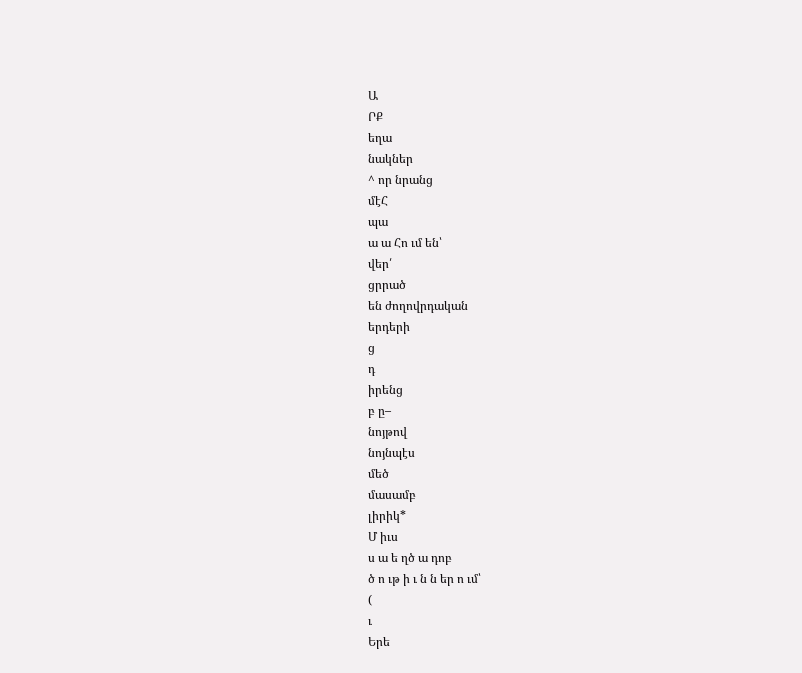Ա
ՐՔ
եղա
նակներ
^ որ նրանց
մէՀ
պա
ա ա Հո ւմ են՝
վեր՛
ցրրած
են ժողովրդական
երդերի
ց
դ
իրենց
բ ը–
նոյթով
նոյնպէս
մեծ
մասամբ
լիրիկ*
Մ իւս
ս ա ե ղծ ա դոբ
ծ ո ւթ ի ւ ն ն եր ո ւմ՝
(
ւ
Երե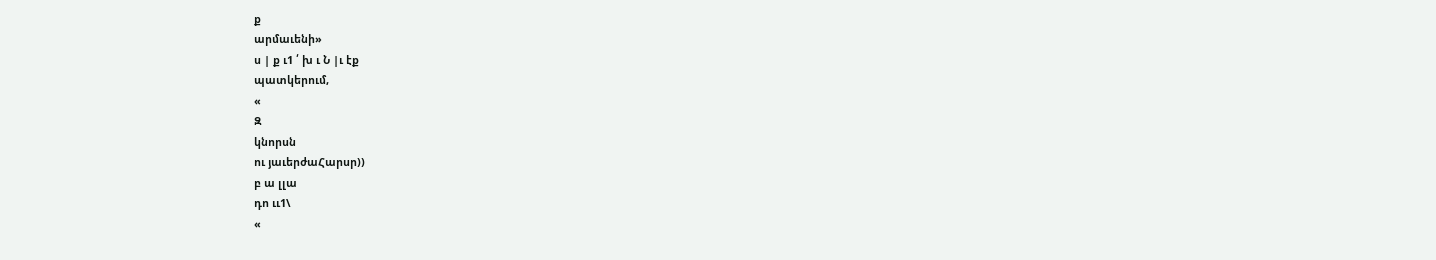ք
արմաւենի»
ս | ք ւ1 ՛ խ ւ Ն |ւ էք
պատկերում,
«
Զ
կնորսն
ու յաւերժաՀարսր))
բ ա լլա
դո ււ1\
«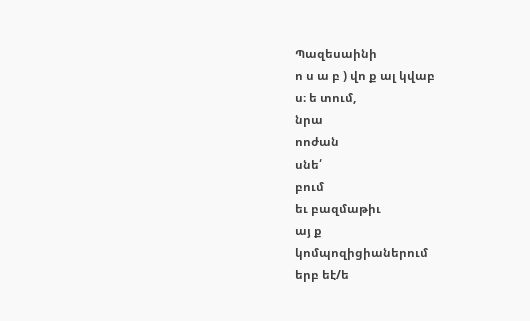Պազեսաինի
ո ս ա բ ) վո ք ալ կվաբ
ս։ ե տում,
նրա
ոոժան
սնե՛
բում
եւ բազմաթիւ
այ ք
կոմպոզիցիաներում
երբ եէ/ե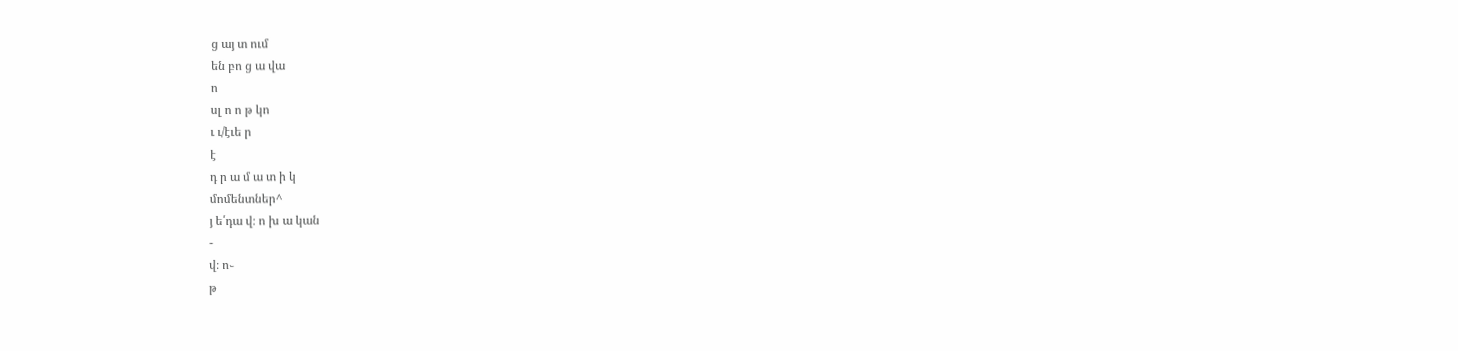ց այ տ ում
են բո ց ա վա
ո
սլ ո ո թ կո
ւ ւ/էւե ր
է
դ ր ա մ ա տ ի կ
մոմենտներ^
յ ե՛դա վ։ ո խ ա կան
-
վ։ ո֊
թ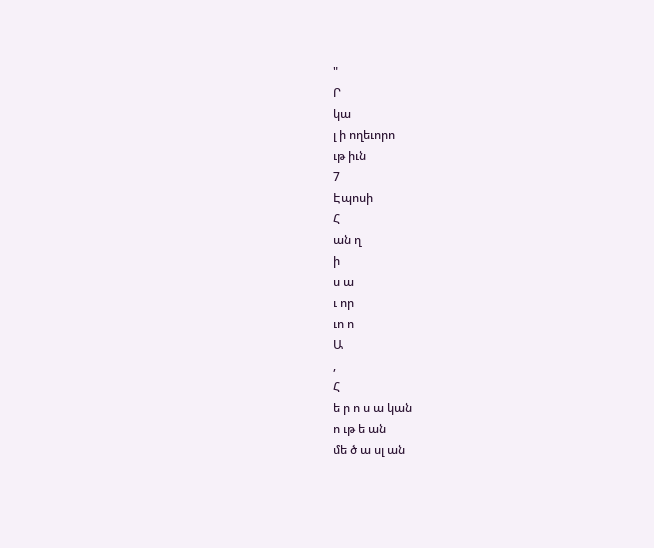"
Ր
կա
լ ի ողեւորո
ւթ իւն
7
Էպոսի
Հ
ան ղ
ի
ս ա
ւ որ
ւո ո
Ա
,
Հ
ե ր ո ս ա կան
ո ւթ ե ան
մե ծ ա սլ ան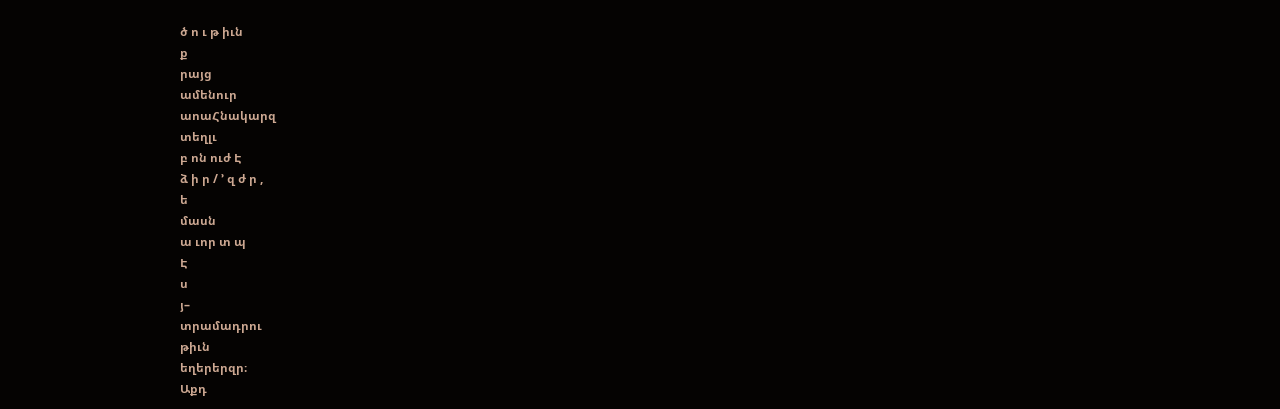ծ ո ւ թ իւն
ք
րայց
ամենուր
աոաՀնակարզ
տեղլւ
բ ոն ուժ Է
ձ ի ր / ՚ զ ժ ր ,
ե
մասն
ա ւոր տ պ
Է
ս
յ–
տրամադրու
թիւն
եղերերզր։
Աքդ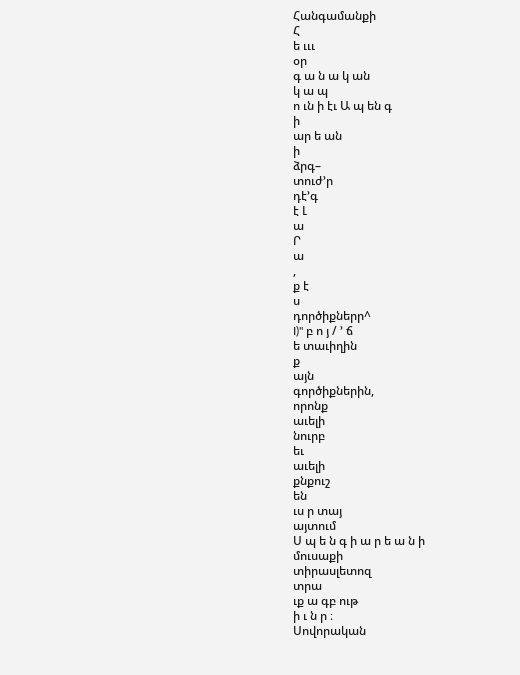Հանգամանքի
Հ
ե ւււ
օր
գ ա ն ա կ ան
կ ա պ
ո ւն ի էւ Ա պ են գ
ի
ար ե ան
ի
ձրգ–
տուժ՚ր
դէ՚գ
է Լ
ա
Ր
ա
,
ք է
ս
դործիքներր^
I)" բ ո յ / ՚ ճ
ե տաւիղին
ք
այն
գործիքներին,
որոնք
աւելի
նուրբ
եւ
աւելի
քնքուշ
են
ւս ր տայ
այտում
Ս պ ե ն գ ի ա ր ե ա ն ի
մուսաքի
տիրասլետոզ
տրա
ւք ա գբ ութ
ի ւ ն ր ։
Սովորական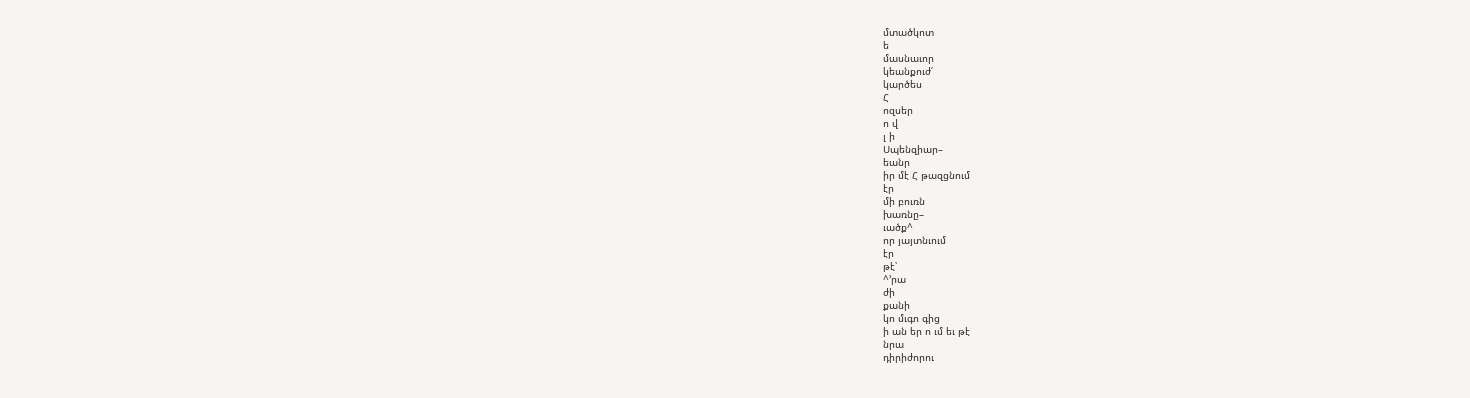մտածկոտ
ե
մասնաւոր
կեանքուժ՛
կարծես
Հ
ոզսեր
ո վ
լ ի
Սպենզիար–
եանր
իր մէ Հ թազցնում
էր
մի բուռն
խառնը–
ւածք^
որ յայտնւում
էր
թէ՝
^՚րա
ժի
քանի
կո մւգո գից
ի ան եր ո ւմ եւ թէ
նրա
դիրիժորու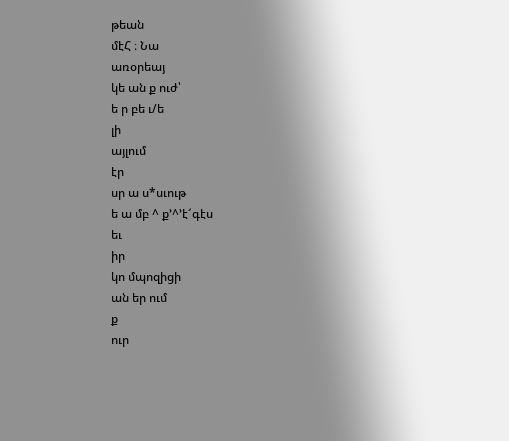թեան
մէՀ ։ Նա
առօրեայ
կե ան ք ուժ՝
ե ր բե ւ/ե
լի
այլում
էր
սր ա ս*սւութ
ե ա մբ ^ ք՚^՚է՜գէս
եւ
իր
կո մպոզիցի
ան եր ում
ք
ուր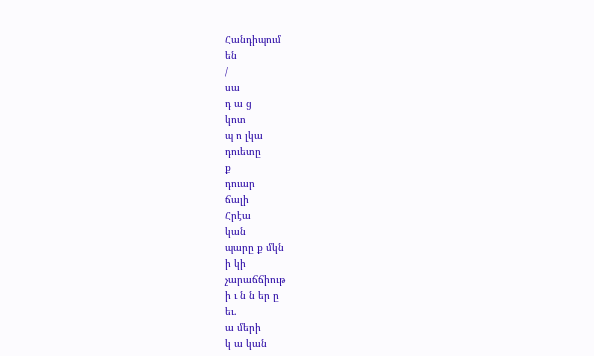Հանդիպում
են
/
սա
դ ա ց
կոտ
պ ո լկա
դուետը
ք
դուար
ճալի
Հրէա
կան
պարը ք մկն
ի կի
չարաճճիութ
ի ւ ն ն եր ը
եւ.
ա մերի
կ ա կան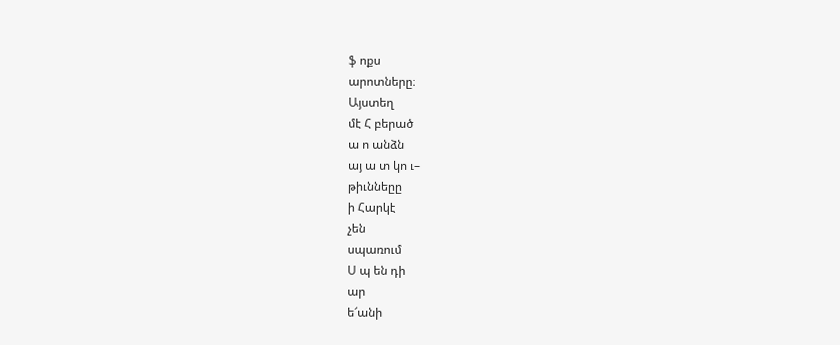ֆ ոքս
արոտները։
Այստեղ
մէ Հ բերած
ա ո անձն
այ ա տ կո ւ–
թիւննեըը
ի Հարկէ
չեն
սպառում
Ս պ են դի
ար
ե՜անի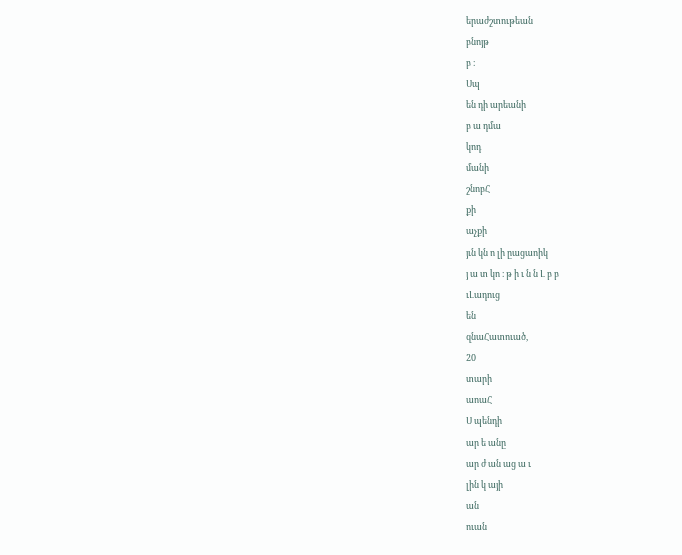երաժշտութեան
բնոյթ
բ ։
Սպ
են դի արեանի
բ ա դմա
կոդ
մանի
շնոբՀ
քի
աչքի
յւն կն ո լի ըացաոիկ
յ ա տ կո ։ թ ի ւ ն ն Լ բ բ
ւԼադուց
են
զնաՀատուած,
20
տարի
աոաՀ
Ս պենդի
ար ե անը
ար ժ ան աց ա ւ
լին կ այի
ան
ուան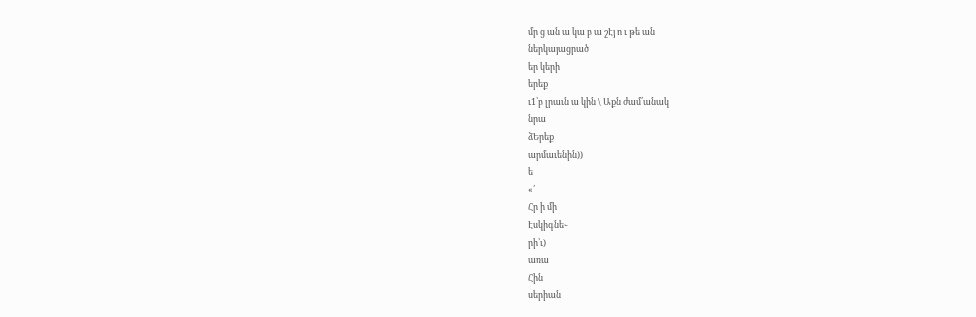մր ց ան ա կա բ ա շԷյ ո ւ թե ան
ներկայացրած
եր կերի
երեք
ւ1՝բ լրաւն ա կին \ Աքն ժամ՛անակ
նրա
ձԵրեք
արմաւենին))
ե
«՛
Հր ի մի
Էսկիգնե֊
րի՝ւ)
առա
Հին
սերիան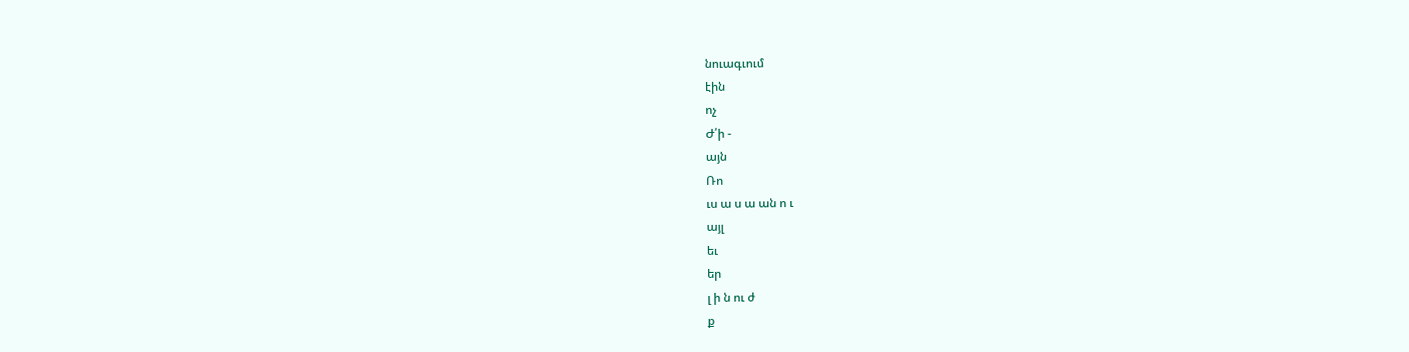նուագւում
էին
ոչ
Ժ՛ի -
այն
Ռո
ւս ա ս ա ան ո ւ
այլ
եւ
եր
լ ի ն ու ժ
ք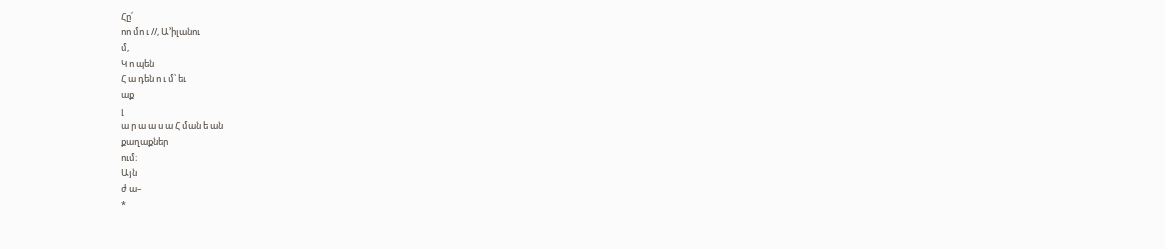Հը՛
ոո մո ւ //, Ա՚իլանու
մ,
Կ ո պեն
Հ ա դեն ո ւ մ՝ եւ
աք
լ
ա ր ա ա ս ա Հ ման ե ան
քաղաքներ
ում։
Այն
ժ ա–
*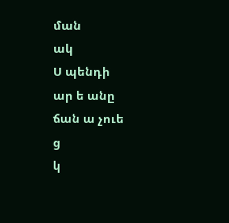ման
ակ
Ս պենդի
ար ե անը
ճան ա չուե
ց
կ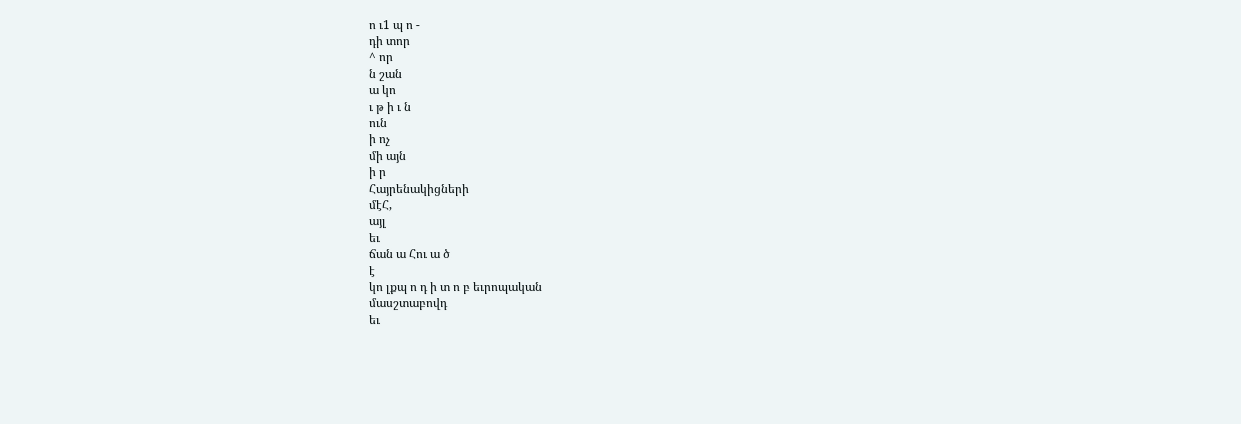ո ւ1 պ ո -
դի տոր
^ որ
ն շան
ա կո
ւ թ ի ւ ն
ուն
ի ոչ
մի այն
ի ր
Հայրենակիցների
մէՀ,
այլ
եւ
ճան ա Հու ա ծ
է
կո լքպ ո դ ի տ ո բ եւրոպական
մասշտաբովդ
եւ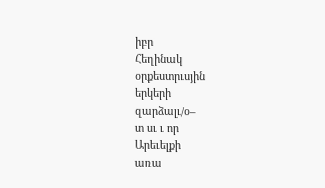իբր
Հեղինակ
օրքեստրւսյին
երկերի
զարձալւ/օ–
տ սւ ւ որ
Արեւելքի
առա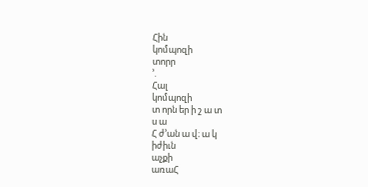Հին
կոմպոզի
տորր
՚.
Հալ
կոմպոզի
տ որն եր ի շ ա տ
ս ա
Հ ժ՚ան ա վ։ ա կ
իժիւն
աչքի
առաՀ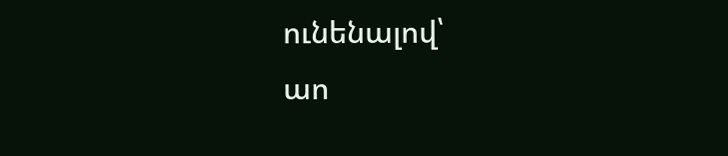ունենալով՝
աո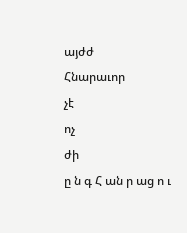այժժ
Հնարաւոր
չէ
ոչ
ժի
ը ն գ Հ ան ր աց ո ւ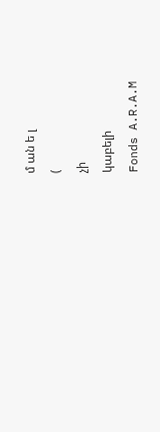մ ան ե լ
(
չի
կաբելի
Fonds A.R.A.M